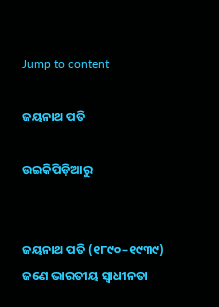Jump to content

ଜୟନାଥ ପତି

ଉଇକିପିଡ଼ିଆ‌ରୁ


ଜୟନାଥ ପତି (୧୮୯୦–୧୯୩୯) ଜଣେ ଭାରତୀୟ ସ୍ୱାଧୀନତା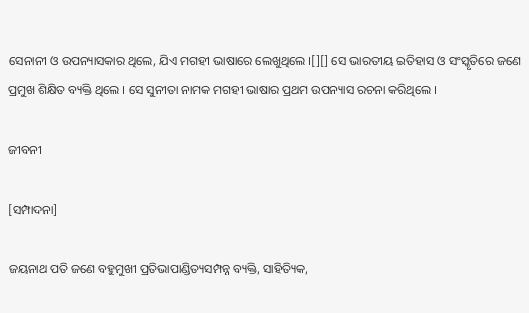ସେନାନୀ ଓ ଉପନ୍ୟାସକାର ଥିଲେ, ଯିଏ ମଗହୀ ଭାଷାରେ ଲେଖୁଥିଲେ ।[][] ସେ ଭାରତୀୟ ଇତିହାସ ଓ ସଂସ୍କୃତିରେ ଜଣେ ପ୍ରମୁଖ ଶିକ୍ଷିତ ବ୍ୟକ୍ତି ଥିଲେ । ସେ ସୁନୀତା ନାମକ ମଗହୀ ଭାଷାର ପ୍ରଥମ ଉପନ୍ୟାସ ରଚନା କରିଥିଲେ ।

ଜୀବନୀ

[ସମ୍ପାଦନା]

ଜୟନାଥ ପତି ଜଣେ ବହୁମୁଖୀ ପ୍ରତିଭାପାଣ୍ଡିତ୍ୟସମ୍ପନ୍ନ ବ୍ୟକ୍ତି, ସାହିତ୍ୟିକ,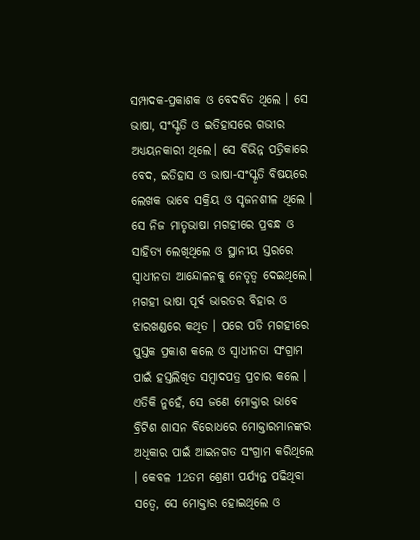ସମ୍ପାଦକ-ପ୍ରକାଶକ ଓ ବେଦବିତ ଥିଲେ । ସେ ଭାଷା, ସଂସ୍କୃତି ଓ ଇତିହାସରେ ଗଭୀର ଅଧ୍ୟୟନକାରୀ ଥିଲେ। ସେ ବିଭିନ୍ନ ପତ୍ରିକାରେ ବେଦ, ଇତିହାସ ଓ ଭାଷା-ସଂସ୍କୃତି ବିଷୟରେ ଲେଖକ ଭାବେ ସକ୍ରିୟ ଓ ସୃଜନଶୀଳ ଥିଲେ । ସେ ନିଜ ମାତୃଭାଷା ମଗହୀରେ ପ୍ରବନ୍ଧ ଓ ସାହିତ୍ୟ ଲେଖିଥିଲେ ଓ ସ୍ଥାନୀୟ ସ୍ତରରେ ସ୍ୱାଧୀନତା ଆନ୍ଦୋଳନକୁ ନେତୃତ୍ୱ ଦେଇଥିଲେ। ମଗହୀ ଭାଷା ପୂର୍ବ ଭାରତର ବିହାର ଓ ଝାରଖଣ୍ଡରେ କଥିତ । ପରେ ପତି ମଗହୀରେ ପୁସ୍ତକ ପ୍ରକାଶ କଲେ ଓ ସ୍ୱାଧୀନତା ସଂଗ୍ରାମ ପାଇଁ ହସ୍ତଲିଖିତ ସମ୍ବାଦପତ୍ର ପ୍ରଚାର କଲେ । ଏତିକି ନୁହେଁ, ସେ ଜଣେ ମୋକ୍ତାର ଭାବେ ବ୍ରିଟିଶ ଶାସନ ବିରୋଧରେ ମୋକ୍ତାରମାନଙ୍କର ଅଧିକାର ପାଇଁ ଆଇନଗତ ସଂଗ୍ରାମ କରିଥିଲେ । କେବଳ 12ତମ ଶ୍ରେଣୀ ପର୍ଯ୍ୟନ୍ତ ପଢିଥିବା ସତ୍ୱେ, ସେ ମୋକ୍ତାର ହୋଇଥିଲେ ଓ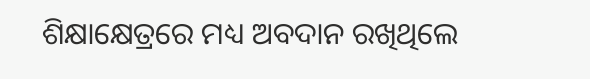ଶିକ୍ଷାକ୍ଷେତ୍ରରେ ମଧ୍ୟ ଅବଦାନ ରଖିଥିଲେ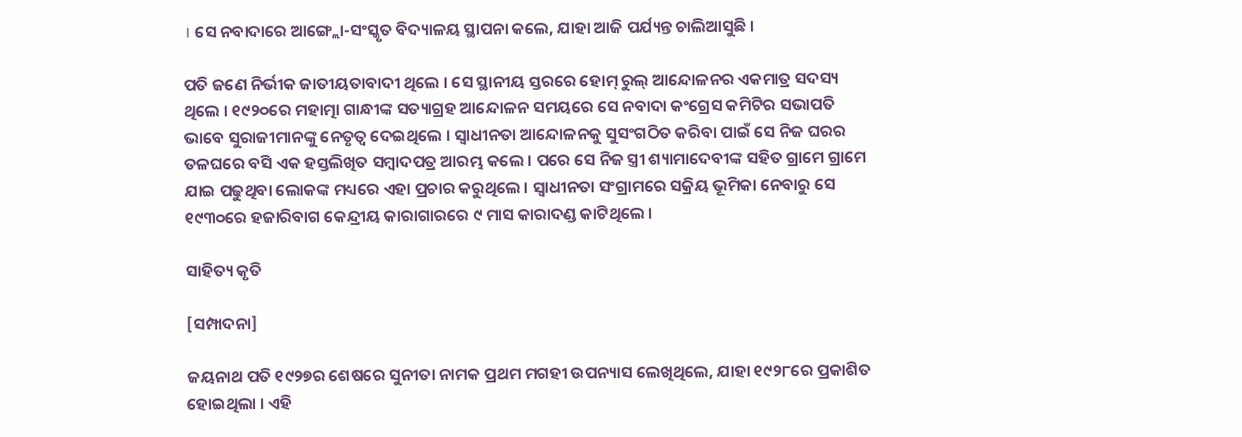। ସେ ନବାଦାରେ ଆଙ୍ଗ୍ଲୋ-ସଂସ୍କୃତ ବିଦ୍ୟାଳୟ ସ୍ଥାପନା କଲେ, ଯାହା ଆଜି ପର୍ଯ୍ୟନ୍ତ ଚାଲିଆସୁଛି ।

ପତି ଜଣେ ନିର୍ଭୀକ ଜାତୀୟତାବାଦୀ ଥିଲେ । ସେ ସ୍ଥାନୀୟ ସ୍ତରରେ ହୋମ୍ ରୁଲ୍ ଆନ୍ଦୋଳନର ଏକମାତ୍ର ସଦସ୍ୟ ଥିଲେ । ୧୯୨୦ରେ ମହାତ୍ମା ଗାନ୍ଧୀଙ୍କ ସତ୍ୟାଗ୍ରହ ଆନ୍ଦୋଳନ ସମୟରେ ସେ ନବାଦା କଂଗ୍ରେସ କମିଟିର ସଭାପତି ଭାବେ ସୁରାଜୀମାନଙ୍କୁ ନେତୃତ୍ୱ ଦେଇଥିଲେ । ସ୍ୱାଧୀନତା ଆନ୍ଦୋଳନକୁ ସୁସଂଗଠିତ କରିବା ପାଇଁ ସେ ନିଜ ଘରର ତଳଘରେ ବସି ଏକ ହସ୍ତଲିଖିତ ସମ୍ବାଦପତ୍ର ଆରମ୍ଭ କଲେ । ପରେ ସେ ନିଜ ସ୍ତ୍ରୀ ଶ୍ୟାମାଦେବୀଙ୍କ ସହିତ ଗ୍ରାମେ ଗ୍ରାମେ ଯାଇ ପଢୁଥିବା ଲୋକଙ୍କ ମଧ୍ୟରେ ଏହା ପ୍ରଚାର କରୁଥିଲେ । ସ୍ୱାଧୀନତା ସଂଗ୍ରାମରେ ସକ୍ରିୟ ଭୂମିକା ନେବାରୁ ସେ ୧୯୩୦ରେ ହଜାରିବାଗ କେନ୍ଦ୍ରୀୟ କାରାଗାରରେ ୯ ମାସ କାରାଦଣ୍ଡ କାଟିଥିଲେ ।

ସାହିତ୍ୟ କୃତି

[ସମ୍ପାଦନା]

ଜୟନାଥ ପତି ୧୯୨୭ର ଶେଷରେ ସୁନୀତା ନାମକ ପ୍ରଥମ ମଗହୀ ଉପନ୍ୟାସ ଲେଖିଥିଲେ, ଯାହା ୧୯୨୮ରେ ପ୍ରକାଶିତ ହୋଇଥିଲା । ଏହି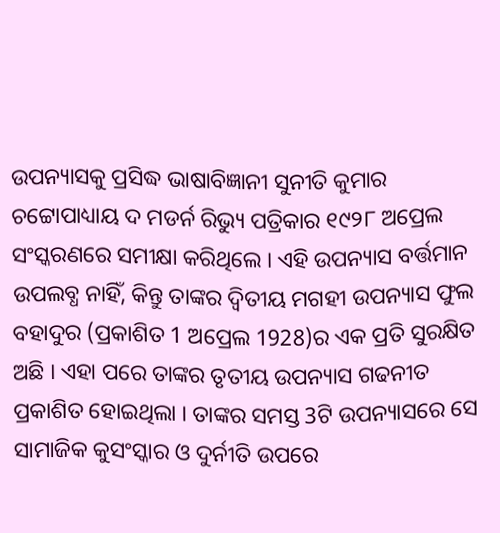ଉପନ୍ୟାସକୁ ପ୍ରସିଦ୍ଧ ଭାଷାବିଜ୍ଞାନୀ ସୁନୀତି କୁମାର ଚଟ୍ଟୋପାଧ୍ୟାୟ ଦ ମଡର୍ନ ରିଭ୍ୟୁ ପତ୍ରିକାର ୧୯୨୮ ଅପ୍ରେଲ ସଂସ୍କରଣରେ ସମୀକ୍ଷା କରିଥିଲେ । ଏହି ଉପନ୍ୟାସ ବର୍ତ୍ତମାନ ଉପଲବ୍ଧ ନାହିଁ, କିନ୍ତୁ ତାଙ୍କର ଦ୍ୱିତୀୟ ମଗହୀ ଉପନ୍ୟାସ ଫୁଲ ବହାଦୁର (ପ୍ରକାଶିତ 1 ଅପ୍ରେଲ 1928)ର ଏକ ପ୍ରତି ସୁରକ୍ଷିତ ଅଛି । ଏହା ପରେ ତାଙ୍କର ତୃତୀୟ ଉପନ୍ୟାସ ଗଢନୀତ ପ୍ରକାଶିତ ହୋଇଥିଲା । ତାଙ୍କର ସମସ୍ତ 3ଟି ଉପନ୍ୟାସରେ ସେ ସାମାଜିକ କୁସଂସ୍କାର ଓ ଦୁର୍ନୀତି ଉପରେ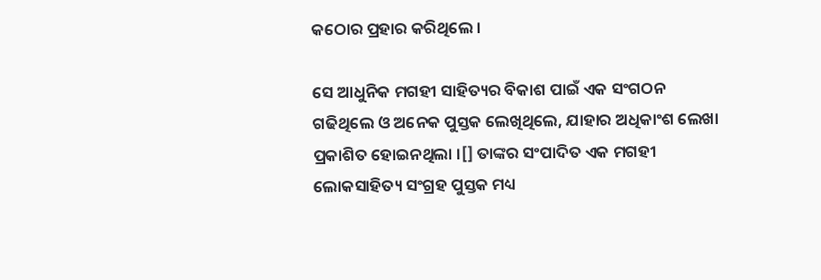କଠୋର ପ୍ରହାର କରିଥିଲେ ।

ସେ ଆଧୁନିକ ମଗହୀ ସାହିତ୍ୟର ବିକାଶ ପାଇଁ ଏକ ସଂଗଠନ ଗଢିଥିଲେ ଓ ଅନେକ ପୁସ୍ତକ ଲେଖିଥିଲେ, ଯାହାର ଅଧିକାଂଶ ଲେଖା ପ୍ରକାଶିତ ହୋଇନଥିଲା ।[] ତାଙ୍କର ସଂପାଦିତ ଏକ ମଗହୀ ଲୋକସାହିତ୍ୟ ସଂଗ୍ରହ ପୁସ୍ତକ ମଧ୍ୟ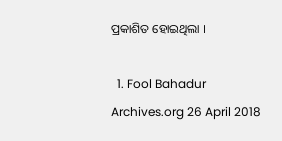ପ୍ରକାଶିତ ହୋଇଥିଲା ।

  1. Fool Bahadur Archives.org 26 April 2018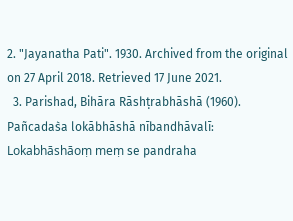2. "Jayanatha Pati". 1930. Archived from the original on 27 April 2018. Retrieved 17 June 2021.
  3. Parishad, Bihāra Rāshṭrabhāshā (1960). Pañcadas̀a lokābhāshā nībandhāvalī: Lokabhāshāoṃ meṃ se pandraha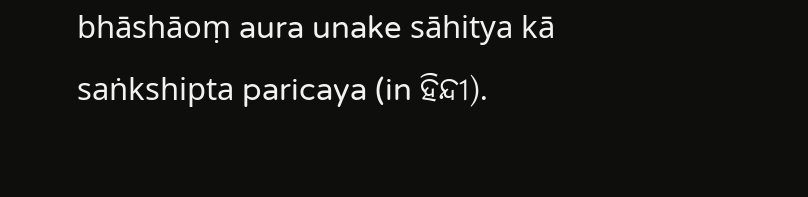bhāshāoṃ aura unake sāhitya kā saṅkshipta paricaya (in ହିନ୍ଦୀ).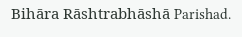Bihāra Rāshtrabhāshā Parishad.